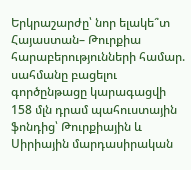Երկրաշարժը՝ նոր ելակե՞տ Հայաստան– Թուրքիա հարաբերությունների համար. սահմանը բացելու գործընթացը կարագացվի
158 մլն դրամ պահուստային ֆոնդից՝ Թուրքիային և Սիրիային մարդասիրական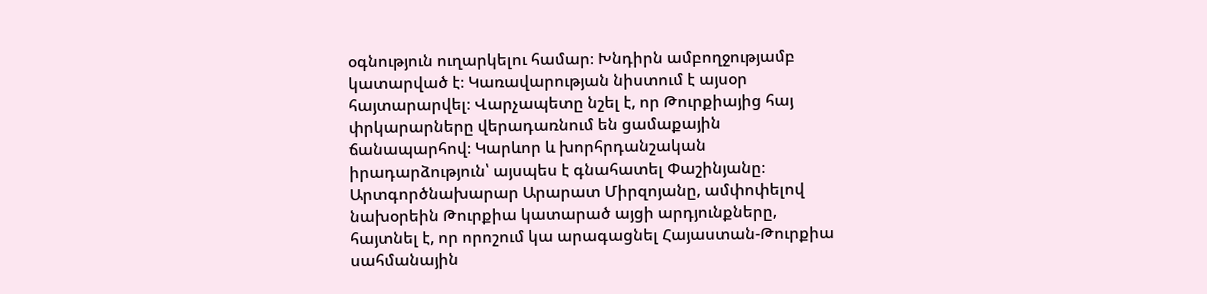օգնություն ուղարկելու համար։ Խնդիրն ամբողջությամբ կատարված է։ Կառավարության նիստում է այսօր հայտարարվել։ Վարչապետը նշել է, որ Թուրքիայից հայ փրկարարները վերադառնում են ցամաքային ճանապարհով։ Կարևոր և խորհրդանշական իրադարձություն՝ այսպես է գնահատել Փաշինյանը։ Արտգործնախարար Արարատ Միրզոյանը, ամփոփելով նախօրեին Թուրքիա կատարած այցի արդյունքները, հայտնել է, որ որոշում կա արագացնել Հայաստան-Թուրքիա սահմանային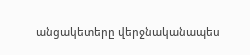անցակետերը վերջնականապես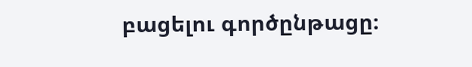բացելու գործընթացը։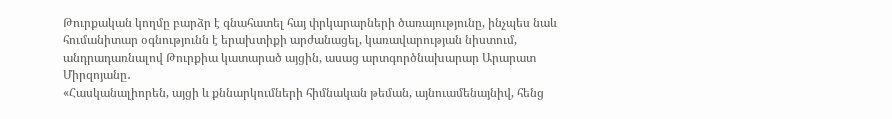Թուրքական կողմը բարձր է գնահատել հայ փրկարարների ծառայությունը, ինչպես նաև հումանիտար օգնությունն է երախտիքի արժանացել, կառավարության նիստում, անդրադառնալով Թուրքիա կատարած այցին, ասաց արտգործնախարար Արարատ Միրզոյանը․
«Հասկանալիորեն, այցի և քննարկումների հիմնական թեման, այնուամենայնիվ, հենց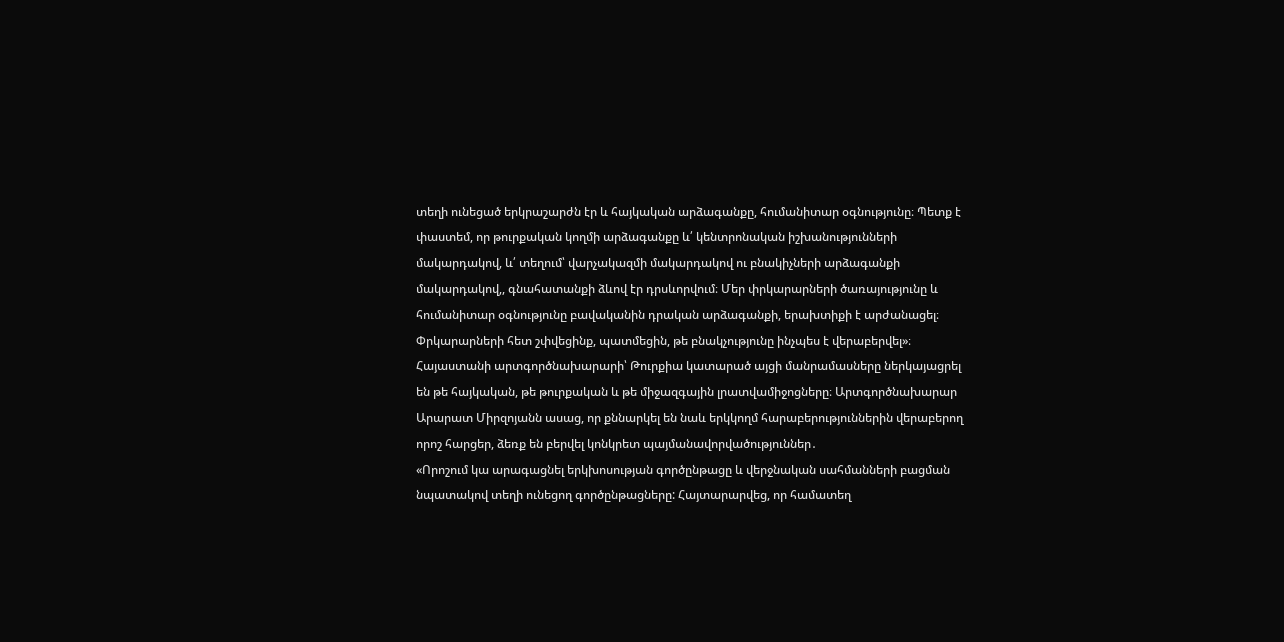տեղի ունեցած երկրաշարժն էր և հայկական արձագանքը, հումանիտար օգնությունը։ Պետք է փաստեմ, որ թուրքական կողմի արձագանքը և՛ կենտրոնական իշխանությունների մակարդակով, և՛ տեղում՝ վարչակազմի մակարդակով ու բնակիչների արձագանքի մակարդակով,, գնահատանքի ձևով էր դրսևորվում։ Մեր փրկարարների ծառայությունը և հումանիտար օգնությունը բավականին դրական արձագանքի, երախտիքի է արժանացել։ Փրկարարների հետ շփվեցինք, պատմեցին, թե բնակչությունը ինչպես է վերաբերվել»։
Հայաստանի արտգործնախարարի՝ Թուրքիա կատարած այցի մանրամասները ներկայացրել են թե հայկական, թե թուրքական և թե միջազգային լրատվամիջոցները։ Արտգործնախարար Արարատ Միրզոյանն ասաց, որ քննարկել են նաև երկկողմ հարաբերություններին վերաբերող որոշ հարցեր, ձեռք են բերվել կոնկրետ պայմանավորվածություններ․
«Որոշում կա արագացնել երկխոսության գործընթացը և վերջնական սահմանների բացման նպատակով տեղի ունեցող գործընթացները: Հայտարարվեց, որ համատեղ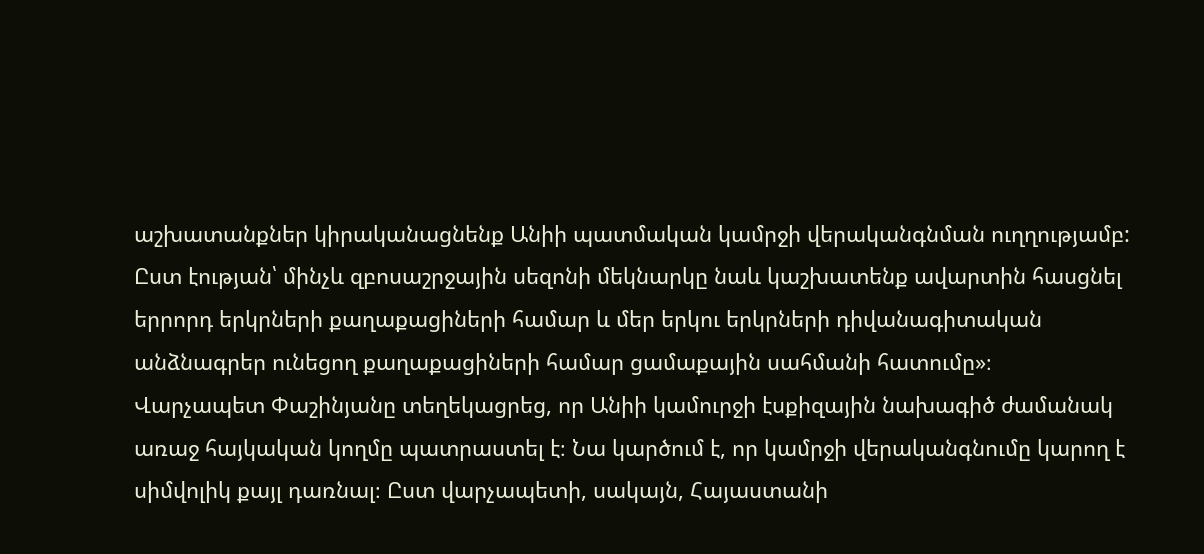աշխատանքներ կիրականացնենք Անիի պատմական կամրջի վերականգնման ուղղությամբ: Ըստ էության՝ մինչև զբոսաշրջային սեզոնի մեկնարկը նաև կաշխատենք ավարտին հասցնել երրորդ երկրների քաղաքացիների համար և մեր երկու երկրների դիվանագիտական անձնագրեր ունեցող քաղաքացիների համար ցամաքային սահմանի հատումը»։
Վարչապետ Փաշինյանը տեղեկացրեց, որ Անիի կամուրջի էսքիզային նախագիծ ժամանակ առաջ հայկական կողմը պատրաստել է։ Նա կարծում է, որ կամրջի վերականգնումը կարող է սիմվոլիկ քայլ դառնալ։ Ըստ վարչապետի, սակայն, Հայաստանի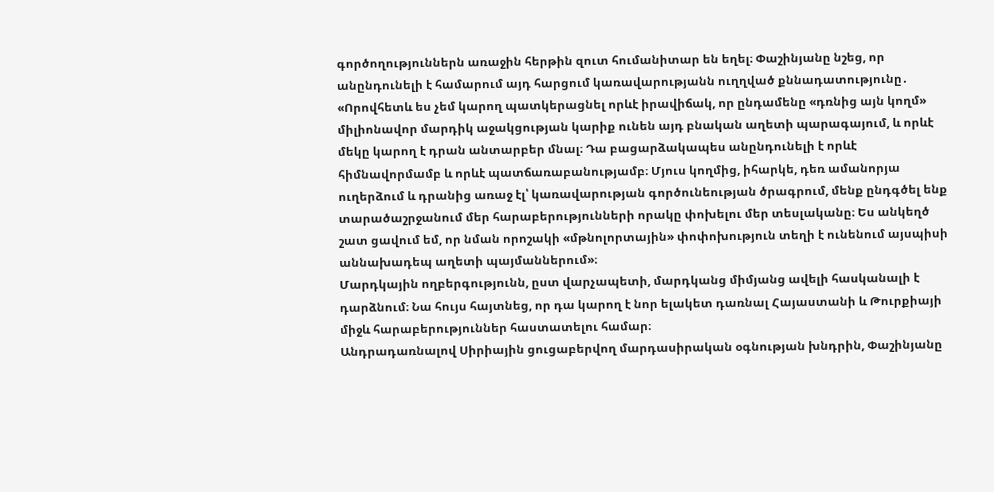գործողություններն առաջին հերթին զուտ հումանիտար են եղել։ Փաշինյանը նշեց, որ անընդունելի է համարում այդ հարցում կառավարությանն ուղղված քննադատությունը․
«Որովհետև ես չեմ կարող պատկերացնել որևէ իրավիճակ, որ ընդամենը «դռնից այն կողմ» միլիոնավոր մարդիկ աջակցության կարիք ունեն այդ բնական աղետի պարագայում, և որևէ մեկը կարող է դրան անտարբեր մնալ։ Դա բացարձակապես անընդունելի է որևէ հիմնավորմամբ և որևէ պատճառաբանությամբ։ Մյուս կողմից, իհարկե, դեռ ամանորյա ուղերձում և դրանից առաջ էլ՝ կառավարության գործունեության ծրագրում, մենք ընդգծել ենք տարածաշրջանում մեր հարաբերությունների որակը փոխելու մեր տեսլականը։ Ես անկեղծ շատ ցավում եմ, որ նման որոշակի «մթնոլորտային» փոփոխություն տեղի է ունենում այսպիսի աննախադեպ աղետի պայմաններում»։
Մարդկային ողբերգությունն, ըստ վարչապետի, մարդկանց միմյանց ավելի հասկանալի է դարձնում։ Նա հույս հայտնեց, որ դա կարող է նոր ելակետ դառնալ Հայաստանի և Թուրքիայի միջև հարաբերություններ հաստատելու համար։
Անդրադառնալով Սիրիային ցուցաբերվող մարդասիրական օգնության խնդրին, Փաշինյանը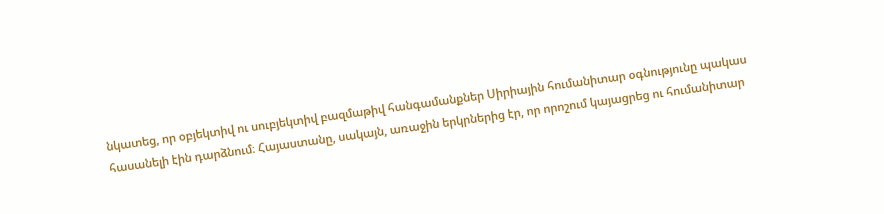նկատեց, որ օբյեկտիվ ու սուբյեկտիվ բազմաթիվ հանգամանքներ Սիրիային հումանիտար օգնությունը պակաս հասանելի էին դարձնում։ Հայաստանը, սակայն, առաջին երկրներից էր, որ որոշում կայացրեց ու հումանիտար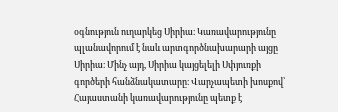օգնություն ուղարկեց Սիրիա։ Կառավարությունը պլանավորում է նաև արտգործնախարարի այցը Սիրիա։ Մինչ այդ, Սիրիա կայցելելի Սփյուռքի գործերի հանձնակատարը։ Վարչապետի խոսքով՝ Հայաստանի կառավարությունը պետք է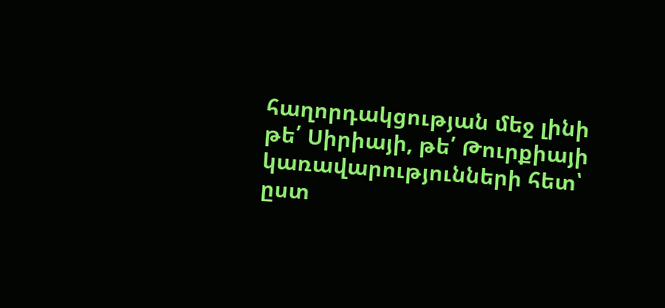հաղորդակցության մեջ լինի թե՛ Սիրիայի, թե՛ Թուրքիայի կառավարությունների հետ՝ ըստ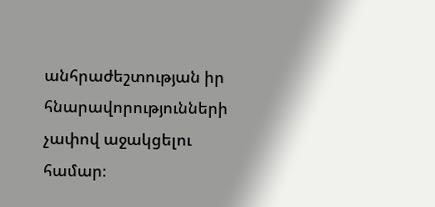անհրաժեշտության իր հնարավորությունների չափով աջակցելու համար։